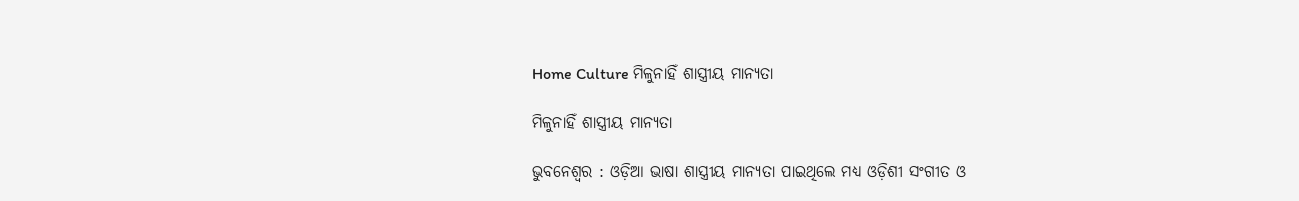Home Culture ମିଳୁନାହିଁ ଶାସ୍ତ୍ରୀୟ ମାନ୍ୟତା

ମିଳୁନାହିଁ ଶାସ୍ତ୍ରୀୟ ମାନ୍ୟତା

ଭୁବନେଶ୍ୱର : ଓଡ଼ିଆ ଭାଷା ଶାସ୍ତ୍ରୀୟ ମାନ୍ୟତା ପାଇଥିଲେ ମଧ୍ୟ ଓଡ଼ିଶୀ ସଂଗୀତ ଓ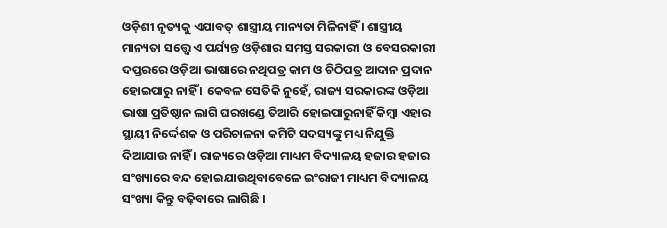ଓଡ଼ିଶୀ ନୃତ୍ୟକୁ ଏଯାବତ୍‍ ଶାସ୍ତ୍ରୀୟ ମାନ୍ୟତା ମିଳିନାହିଁ । ଶାସ୍ତ୍ରୀୟ ମାନ୍ୟତା ସତ୍ତ୍ୱେ ଏ ପର୍ଯ୍ୟନ୍ତ ଓଡ଼ିଶାର ସମସ୍ତ ସରକାରୀ ଓ ବେସରକାରୀ ଦପ୍ତରରେ ଓଡ଼ିଆ ଭାଷାରେ ନଥିପତ୍ର କାମ ଓ ଚିଠିପତ୍ର ଆଦାନ ପ୍ରଦାନ ହୋଇପାରୁ ନାହିଁ । କେବଳ ସେତିକି ନୁହେଁ, ରାଜ୍ୟ ସରକାରଙ୍କ ଓଡ଼ିଆ ଭାଷା ପ୍ରତିଷ୍ଠାନ ଲାଗି ଘରଖଣ୍ଡେ ତିଆରି ହୋଇପାରୁନାହିଁ କିମ୍ବା ଏହାର ସ୍ଥାୟୀ ନିର୍ଦ୍ଦେଶକ ଓ ପରିଚାଳନା କମିଟି ସଦସ୍ୟଙ୍କୁ ମଧ୍ୟ ନିଯୁକ୍ତି ଦିଆଯାଉ ନାହିଁ । ରାଜ୍ୟରେ ଓଡ଼ିଆ ମାଧ୍ୟମ ବିଦ୍ୟାଳୟ ହଜାର ହଜାର ସଂଖ୍ୟାରେ ବନ୍ଦ ହୋଇଯାଉଥିବାବେଳେ ଇଂରାଜୀ ମାଧ୍ୟମ ବିଦ୍ୟାଳୟ ସଂଖ୍ୟା କିନ୍ତୁ ବଢ଼ିବାରେ ଲାଗିଛି ।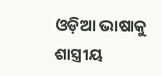ଓଡ଼ିଆ ଭାଷାକୁ ଶାସ୍ତ୍ରୀୟ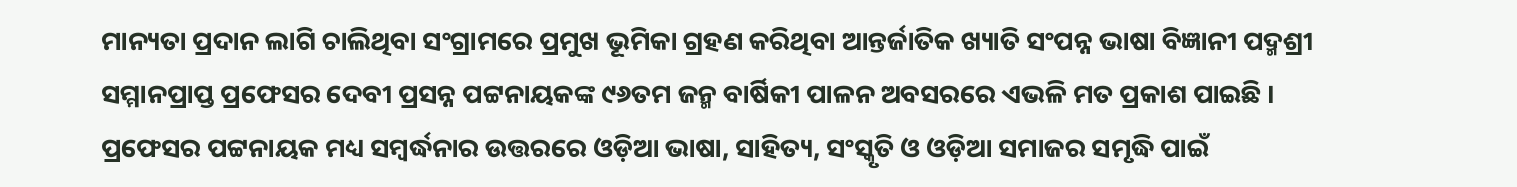ମାନ୍ୟତା ପ୍ରଦାନ ଲାଗି ଚାଲିଥିବା ସଂଗ୍ରାମରେ ପ୍ରମୁଖ ଭୂମିକା ଗ୍ରହଣ କରିଥିବା ଆନ୍ତର୍ଜାତିକ ଖ୍ୟାତି ସଂପନ୍ନ ଭାଷା ବିଜ୍ଞାନୀ ପଦ୍ମଶ୍ରୀ ସମ୍ମାନପ୍ରାପ୍ତ ପ୍ରଫେସର ଦେବୀ ପ୍ରସନ୍ନ ପଟ୍ଟନାୟକଙ୍କ ୯୬ତମ ଜନ୍ମ ବାର୍ଷିକୀ ପାଳନ ଅବସରରେ ଏଭଳି ମତ ପ୍ରକାଶ ପାଇଛି । ପ୍ରଫେସର ପଟ୍ଟନାୟକ ମଧ୍ୟ ସମ୍ବର୍ଦ୍ଧନାର ଉତ୍ତରରେ ଓଡ଼ିଆ ଭାଷା, ସାହିତ୍ୟ, ସଂସ୍କୃତି ଓ ଓଡ଼ିଆ ସମାଜର ସମୃଦ୍ଧି ପାଇଁ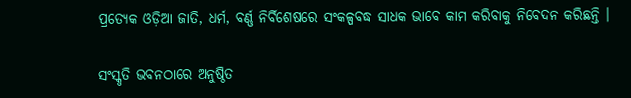ପ୍ରତ୍ୟେକ ଓଡ଼ିଆ ଜାତି, ଧର୍ମ, ବର୍ଣ୍ଣ ନିର୍ବିଶେଷରେ ସଂକଳ୍ପବଦ୍ଧ ସାଧକ ଭାବେ କାମ କରିବାକୁ ନିବେଦନ କରିଛନ୍ତି ।

ସଂସ୍କୃତି ଭବନଠାରେ ଅନୁଷ୍ଠିତ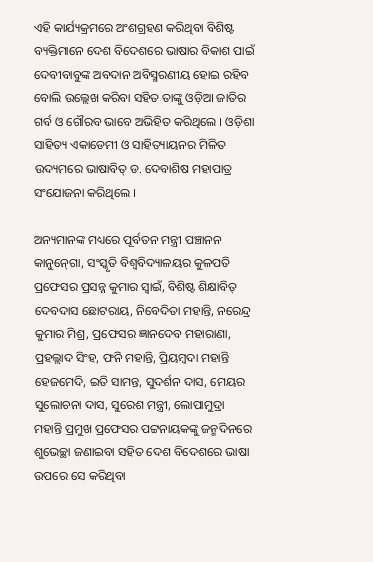ଏହି କାର୍ଯ୍ୟକ୍ରମରେ ଅଂଶଗ୍ରହଣ କରିଥିବା ବିଶିଷ୍ଟ ବ୍ୟକ୍ତିମାନେ ଦେଶ ବିଦେଶରେ ଭାଷାର ବିକାଶ ପାଇଁ ଦେବୀବାବୁଙ୍କ ଅବଦାନ ଅବିସ୍ମରଣୀୟ ହୋଇ ରହିବ ବୋଲି ଉଲ୍ଲେଖ କରିବା ସହିତ ତାଙ୍କୁ ଓଡ଼ିଆ ଜାତିର ଗର୍ବ ଓ ଗୌରବ ଭାବେ ଅଭିହିତ କରିଥିଲେ । ଓଡ଼ିଶା ସାହିତ୍ୟ ଏକାଡେମୀ ଓ ସାହିତ୍ୟାୟନର ମିଳିତ ଉଦ୍ୟମରେ ଭାଷାବିତ୍‍ ଡ. ଦେବାଶିଷ ମହାପାତ୍ର ସଂଯୋଜନା କରିଥିଲେ ।

ଅନ୍ୟମାନଙ୍କ ମଧ୍ୟରେ ପୂର୍ବତନ ମନ୍ତ୍ରୀ ପଞ୍ଚାନନ କାନୁନ୍‍ଗୋ, ସଂସ୍କୃତି ବିଶ୍ୱବିଦ୍ୟାଳୟର କୁଳପତି ପ୍ରଫେସର ପ୍ରସନ୍ନ କୁମାର ସ୍ୱାଇଁ, ବିଶିଷ୍ଟ ଶିକ୍ଷାବିତ୍‍ ଦେବଦାସ ଛୋଟରାୟ, ନିବେଦିତା ମହାନ୍ତି, ନରେନ୍ଦ୍ର କୁମାର ମିଶ୍ର, ପ୍ରଫେସର ଜ୍ଞାନଦେବ ମହାରାଣା, ପ୍ରହଲ୍ଲାଦ ସିଂହ, ଫନି ମହାନ୍ତି, ପ୍ରିୟମ୍ବଦା ମହାନ୍ତି ହେଜମେଦି, ଇତି ସାମନ୍ତ, ସୁଦର୍ଶନ ଦାସ, ମେୟର ସୁଲୋଚନା ଦାସ, ସୁରେଶ ମନ୍ତ୍ରୀ, ଲୋପାମୁଦ୍ରା ମହାନ୍ତି ପ୍ରମୁଖ ପ୍ରଫେସର ପଟ୍ଟନାୟକଙ୍କୁ ଜନ୍ମଦିନରେ ଶୁଭେଚ୍ଛା ଜଣାଇବା ସହିତ ଦେଶ ବିଦେଶରେ ଭାଷା ଉପରେ ସେ କରିଥିବା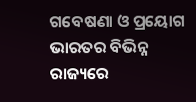ଗବେଷଣା ଓ ପ୍ରୟୋଗ ଭାରତର ବିଭିନ୍ନ ରାଜ୍ୟରେ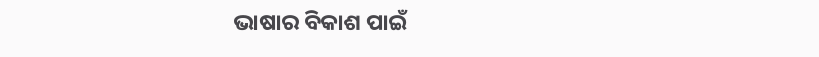ଭାଷାର ବିକାଶ ପାଇଁ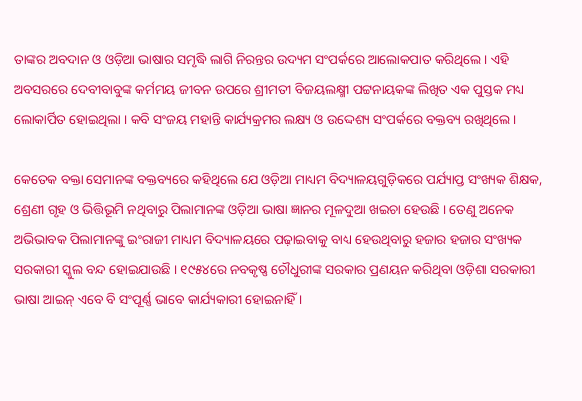ତାଙ୍କର ଅବଦାନ ଓ ଓଡ଼ିଆ ଭାଷାର ସମୃଦ୍ଧି ଲାଗି ନିରନ୍ତର ଉଦ୍ୟମ ସଂପର୍କରେ ଆଲୋକପାତ କରିଥିଲେ । ଏହି ଅବସରରେ ଦେବୀବାବୁଙ୍କ କର୍ମମୟ ଜୀବନ ଉପରେ ଶ୍ରୀମତୀ ବିଜୟଲକ୍ଷ୍ମୀ ପଟ୍ଟନାୟକଙ୍କ ଲିଖିତ ଏକ ପୁସ୍ତକ ମଧ୍ୟ ଲୋକାର୍ପିତ ହୋଇଥିଲା । କବି ସଂଜୟ ମହାନ୍ତି କାର୍ଯ୍ୟକ୍ରମର ଲକ୍ଷ୍ୟ ଓ ଉଦ୍ଦେଶ୍ୟ ସଂପର୍କରେ ବକ୍ତବ୍ୟ ରଖିଥିଲେ ।

କେତେକ ବକ୍ତା ସେମାନଙ୍କ ବକ୍ତବ୍ୟରେ କହିଥିଲେ ଯେ ଓଡ଼ିଆ ମାଧ୍ୟମ ବିଦ୍ୟାଳୟଗୁଡ଼ିକରେ ପର୍ଯ୍ୟାପ୍ତ ସଂଖ୍ୟକ ଶିକ୍ଷକ, ଶ୍ରେଣୀ ଗୃହ ଓ ଭିତ୍ତିଭୂମି ନଥିବାରୁ ପିଲାମାନଙ୍କ ଓଡ଼ିଆ ଭାଷା ଜ୍ଞାନର ମୂଳଦୁଆ ଖଇଚା ହେଉଛି । ତେଣୁ ଅନେକ ଅଭିଭାବକ ପିଲାମାନଙ୍କୁ ଇଂରାଜୀ ମାଧ୍ୟମ ବିଦ୍ୟାଳୟରେ ପଢ଼ାଇବାକୁ ବାଧ୍ୟ ହେଉଥିବାରୁ ହଜାର ହଜାର ସଂଖ୍ୟକ ସରକାରୀ ସ୍କୁଲ ବନ୍ଦ ହୋଇଯାଉଛି । ୧୯୫୪ରେ ନବକୃଷ୍ଣ ଚୌଧୁରୀଙ୍କ ସରକାର ପ୍ରଣୟନ କରିଥିବା ଓଡ଼ିଶା ସରକାରୀ ଭାଷା ଆଇନ୍‍ ଏବେ ବି ସଂପୂର୍ଣ୍ଣ ଭାବେ କାର୍ଯ୍ୟକାରୀ ହୋଇନାହିଁ ।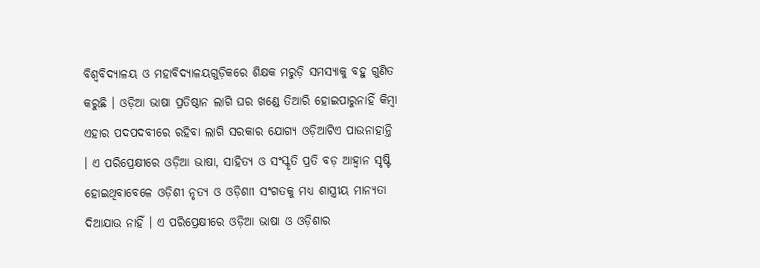ବିଶ୍ୱବିଦ୍ୟାଳୟ ଓ ମହାବିଦ୍ୟାଳୟଗୁଡ଼ିକରେ ଶିକ୍ଷକ ମରୁଡ଼ି ସମସ୍ୟାକୁ ବହୁ ଗୁଣିତ କରୁଛି । ଓଡ଼ିଆ ଭାଷା ପ୍ରତିଷ୍ଠାନ ଲାଗି ଘର ଖଣ୍ଡେ ତିଆରି ହୋଇପାରୁନାହିଁ କିମ୍ବା ଏହାର ପଦପଦବୀରେ ରହିବା ଲାଗି ସରକାର ଯୋଗ୍ୟ ଓଡ଼ିଆଟିଏ ପାଉନାହାନ୍ତି । ଏ ପରିପ୍ରେକ୍ଷୀରେ ଓଡ଼ିଆ ଭାଷା, ସାହିତ୍ୟ ଓ ସଂସ୍କୃତି ପ୍ରତି ବଡ଼ ଆହ୍ୱାନ ସୃଷ୍ଟି ହୋଇଥିବାବେଳେ ଓଡ଼ିଶୀ ନୃତ୍ୟ ଓ ଓଡ଼ିଶାୀ ସଂଗତକୁ ମଧ୍ୟ ଶାସ୍ତ୍ରୀୟ ମାନ୍ୟତା ଦିଆଯାଉ ନାହିଁ । ଏ ପରିପ୍ରେକ୍ଷୀରେ ଓଡ଼ିଆ ଭାଷା ଓ ଓଡ଼ିଶାର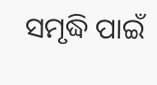ସମୃଦ୍ଧି ପାଇଁ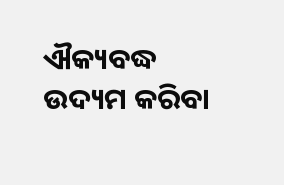ଐକ୍ୟବଦ୍ଧ ଉଦ୍ୟମ କରିବା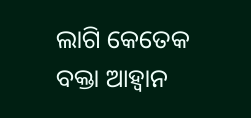ଲାଗି କେତେକ ବକ୍ତା ଆହ୍ୱାନ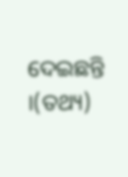ଦେଇଛନ୍ତି ।(ତଥ୍ୟ)